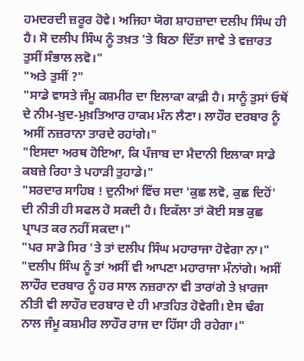ਹਮਦਰਦੀ ਜ਼ਰੂਰ ਹੋਵੇ। ਅਜਿਹਾ ਯੋਗ ਸ਼ਾਹਜ਼ਾਦਾ ਦਲੀਪ ਸਿੰਘ ਹੀ ਹੈ। ਸੋ ਦਲੀਪ ਸਿੰਘ ਨੂੰ ਤਖ਼ਤ 'ਤੇ ਬਿਠਾ ਦਿੱਤਾ ਜਾਵੇ ਤੇ ਵਜ਼ਾਰਤ ਤੁਸੀਂ ਸੰਭਾਲ ਲਵੋ।"
"ਅਤੇ ਤੁਸੀਂ ?"
"ਸਾਡੇ ਵਾਸਤੇ ਜੰਮੂ ਕਸ਼ਮੀਰ ਦਾ ਇਲਾਕਾ ਕਾਫ਼ੀ ਹੈ। ਸਾਨੂੰ ਤੁਸਾਂ ਓਥੋਂ ਦੇ ਨੀਮ-ਖ਼ੁਦ-ਮੁਖ਼ਤਿਆਰ ਹਾਕਮ ਮੰਨ ਲੈਣਾ। ਲਾਹੌਰ ਦਰਬਾਰ ਨੂੰ ਅਸੀਂ ਨਜ਼ਰਾਨਾ ਤਾਰਦੇ ਰਹਾਂਗੇ।"
"ਇਸਦਾ ਅਰਥ ਹੋਇਆ, ਕਿ ਪੰਜਾਬ ਦਾ ਮੈਦਾਨੀ ਇਲਾਕਾ ਸਾਡੇ ਕਬਜ਼ੇ ਰਿਹਾ ਤੇ ਪਹਾੜੀ ਤੁਹਾਡੇ।"
"ਸਰਦਾਰ ਸਾਹਿਬ ! ਦੁਨੀਆਂ ਵਿੱਚ ਸਦਾ 'ਕੁਛ ਲਵੋ, ਕੁਛ ਦਿਹੋਂ' ਦੀ ਨੀਤੀ ਹੀ ਸਫਲ ਹੋ ਸਕਦੀ ਹੈ। ਇਕੱਲਾ ਤਾਂ ਕੋਈ ਸਭ ਕੁਛ ਪ੍ਰਾਪਤ ਕਰ ਨਹੀਂ ਸਕਦਾ।"
"ਪਰ ਸਾਡੇ ਸਿਰ 'ਤੇ ਤਾਂ ਦਲੀਪ ਸਿੰਘ ਮਹਾਰਾਜਾ ਹੋਵੇਗਾ ਨਾ।"
"ਦਲੀਪ ਸਿੰਘ ਨੂੰ ਤਾਂ ਅਸੀਂ ਵੀ ਆਪਣਾ ਮਹਾਰਾਜਾ ਮੰਨਾਂਗੇ। ਅਸੀਂ ਲਾਹੌਰ ਦਰਬਾਰ ਨੂੰ ਹਰ ਸਾਲ ਨਜ਼ਰਾਨਾ ਵੀ ਤਾਰਾਂਗੇ ਤੇ ਖ਼ਾਰਜਾ ਨੀਤੀ ਵੀ ਲਾਹੌਰ ਦਰਬਾਰ ਦੇ ਹੀ ਮਾਤਹਿਤ ਹੋਵੇਗੀ। ਏਸ ਢੰਗ ਨਾਲ ਜੰਮੂ ਕਸ਼ਮੀਰ ਲਾਹੌਰ ਰਾਜ ਦਾ ਹਿੱਸਾ ਹੀ ਰਹੇਗਾ।"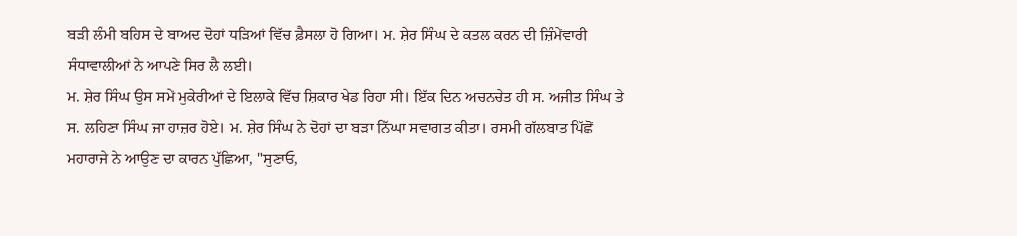ਬੜੀ ਲੰਮੀ ਬਹਿਸ ਦੇ ਬਾਅਦ ਦੋਹਾਂ ਧੜਿਆਂ ਵਿੱਚ ਫ਼ੈਸਲਾ ਹੋ ਗਿਆ। ਮ. ਸ਼ੇਰ ਸਿੰਘ ਦੇ ਕਤਲ ਕਰਨ ਦੀ ਜ਼ਿੰਮੇਂਵਾਰੀ ਸੰਧਾਵਾਲੀਆਂ ਨੇ ਆਪਣੇ ਸਿਰ ਲੈ ਲਈ।
ਮ. ਸ਼ੇਰ ਸਿੰਘ ਉਸ ਸਮੇਂ ਮੁਕੇਰੀਆਂ ਦੇ ਇਲਾਕੇ ਵਿੱਚ ਸ਼ਿਕਾਰ ਖੇਡ ਰਿਹਾ ਸੀ। ਇੱਕ ਦਿਨ ਅਚਨਚੇਤ ਹੀ ਸ. ਅਜੀਤ ਸਿੰਘ ਤੇ ਸ. ਲਹਿਣਾ ਸਿੰਘ ਜਾ ਹਾਜ਼ਰ ਹੋਏ। ਮ. ਸ਼ੇਰ ਸਿੰਘ ਨੇ ਦੋਹਾਂ ਦਾ ਬੜਾ ਨਿੱਘਾ ਸਵਾਗਤ ਕੀਤਾ। ਰਸਮੀ ਗੱਲਬਾਤ ਪਿੱਛੋਂ ਮਹਾਰਾਜੇ ਨੇ ਆਉਣ ਦਾ ਕਾਰਨ ਪੁੱਛਿਆ, "ਸੁਣਾਓ,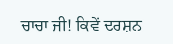ਚਾਚਾ ਜੀ! ਕਿਵੇਂ ਦਰਸ਼ਨ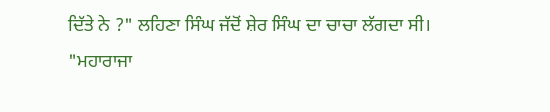ਦਿੱਤੇ ਨੇ ?" ਲਹਿਣਾ ਸਿੰਘ ਜੱਦੋਂ ਸ਼ੇਰ ਸਿੰਘ ਦਾ ਚਾਚਾ ਲੱਗਦਾ ਸੀ।
"ਮਹਾਰਾਜਾ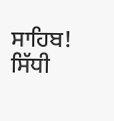ਸਾਹਿਬ! ਸਿੱਧੀ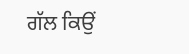ਗੱਲ ਕਿਉਂ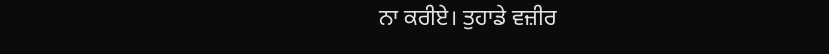ਨਾ ਕਰੀਏ। ਤੁਹਾਡੇ ਵਜ਼ੀਰ